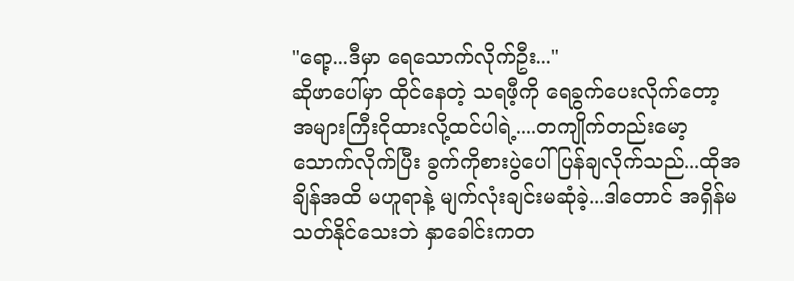"ရော့...ဒီမှာ ရေသောက်လိုက်ဦး..."
ဆိုဖာပေါ်မှာ ထိုင်နေတဲ့ သရဖီ့ကို ရေခွက်ပေးလိုက်တော့ အများကြီးငိုထားလို့ထင်ပါရဲ့....တကျိုက်တည်းမော့သောက်လိုက်ပြီး ခွက်ကိုစားပွဲပေါ်ပြန်ချလိုက်သည်...ထိုအချိန်အထိ မဟူရာနဲ့ မျက်လုံးချင်းမဆုံခဲ့...ဒါတောင် အရှိန်မသတ်နိုင်သေးဘဲ နှာခေါင်းကတ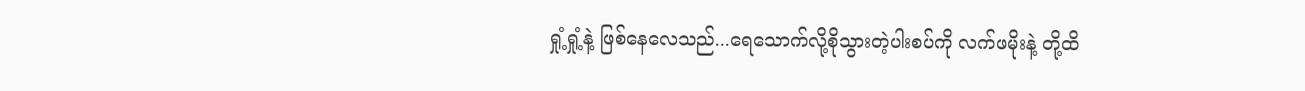ရှုံ့ရှုံ့နဲ့ ဖြစ်နေလေသည်...ရေသောက်လို့စိုသွားတဲ့ပါးစပ်ကို လက်ဖမိုးနဲ့ တို့ထိ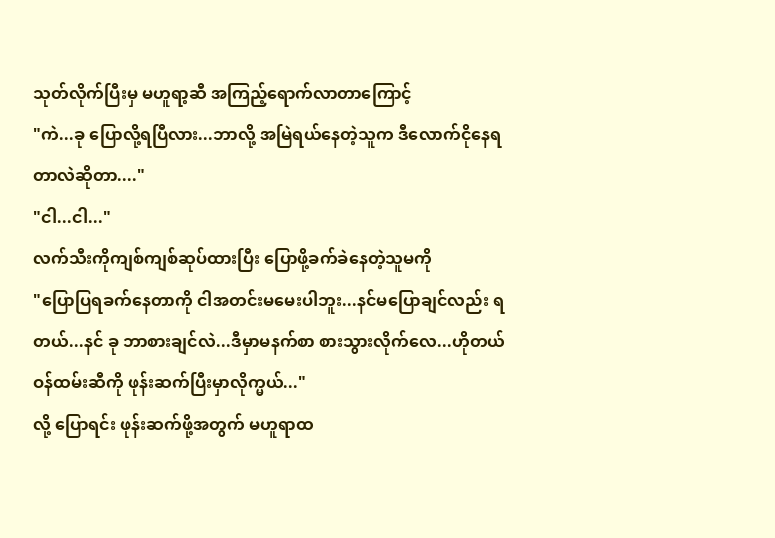သုတ်လိုက်ပြီးမှ မဟူရာ့ဆီ အကြည့်ရောက်လာတာကြောင့်
"ကဲ...ခု ပြောလို့ရပြီလား...ဘာလို့ အမြဲရယ်နေတဲ့သူက ဒီလောက်ငိုနေရတာလဲဆိုတာ...."
"ငါ...ငါ..."
လက်သီးကိုကျစ်ကျစ်ဆုပ်ထားပြီး ပြောဖို့ခက်ခဲနေတဲ့သူမကို
"ပြောပြရခက်နေတာကို ငါအတင်းမမေးပါဘူး...နင်မပြောချင်လည်း ရတယ်...နင် ခု ဘာစားချင်လဲ...ဒီမှာမနက်စာ စားသွားလိုက်လေ...ဟိုတယ်ဝန်ထမ်းဆီကို ဖုန်းဆက်ပြီးမှာလိုက္မယ်..."
လို့ ပြောရင်း ဖုန်းဆက်ဖို့အတွက် မဟူရာထ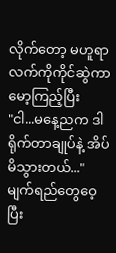လိုက်တော့ မဟူရာလက်ကိုကိုင်ဆွဲကာ မော့ကြည့်ပြီး
"ငါ...မနေ့ညက ဒါရိုက်တာချုပ်နဲ့ အိပ်မိသွားတယ်..."
မျက်ရည်တွေဝေ့ပြီး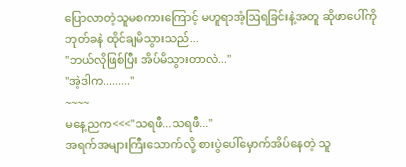ပြောလာတဲ့သူမစကားကြောင့် မဟူရာအံ့ဩရခြင်းနဲ့အတူ ဆိုဖာပေါ်ကို ဘုတ်ခနဲ ထိုင်ချမိသွားသည်...
"ဘယ်လိုဖြစ်ပြီး အိပ်မိသွားတာလဲ..."
"အဲ့ဒါက........."
~~~~
မနေ့ညက<<<"သရဖီ...သရဖီ..."
အရက်အများကြီးသောက်လို့ စားပွဲပေါ်မှောက်အိပ်နေတဲ့ သူ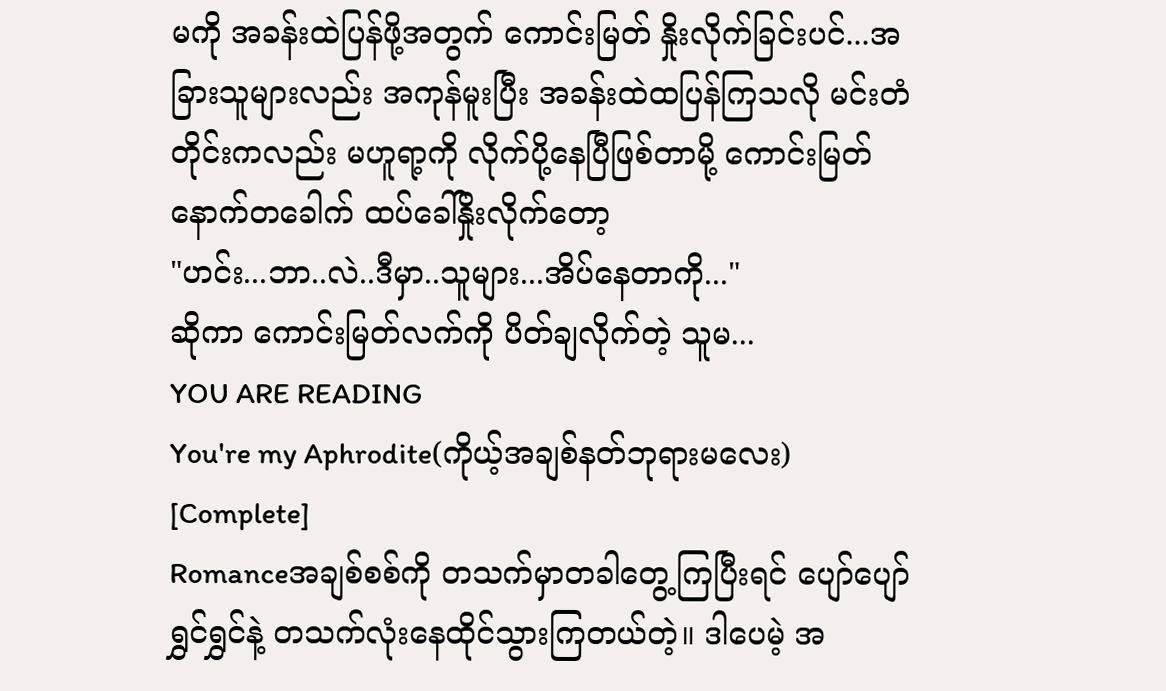မကို အခန်းထဲပြန်ဖို့အတွက် ကောင်းမြတ် နှိုးလိုက်ခြင်းပင်...အခြားသူများလည်း အကုန်မူးပြီး အခန်းထဲထပြန်ကြသလို မင်းတံတိုင်းကလည်း မဟူရာ့ကို လိုက်ပို့နေပြီဖြစ်တာမို့ ကောင်းမြတ်နောက်တခေါက် ထပ်ခေါ်နှိုးလိုက်တော့
"ဟင်း...ဘာ..လဲ..ဒီမှာ..သူများ...အိပ်နေတာကို..."
ဆိုကာ ကောင်းမြတ်လက်ကို ပိတ်ချလိုက်တဲ့ သူမ...
YOU ARE READING
You're my Aphrodite(ကိုယ့်အချစ်နတ်ဘုရားမလေး) [Complete]
Romanceအချစ်စစ်ကို တသက်မှာတခါတွေ့ကြပြီးရင် ပျော်ပျော်ရွှင်ရွှင်နဲ့ တသက်လုံးနေထိုင်သွားကြတယ်တဲ့။ ဒါပေမဲ့ အ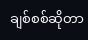ချစ်စစ်ဆိုတာ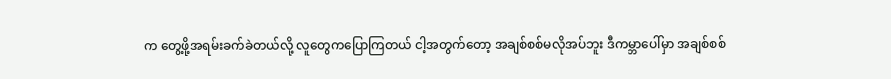က တွေ့ဖို့အရမ်းခက်ခဲတယ်လို့ လူတွေကပြောကြတယ် ငါ့အတွက်တော့ အချစ်စစ်မလိုအပ်ဘူး ဒီကမ္ဘာပေါ်မှာ အချစ်စစ်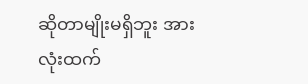ဆိုတာမျိုးမရှိဘူး အားလုံးထက်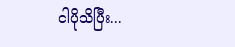ငါပိုသိပြီး...